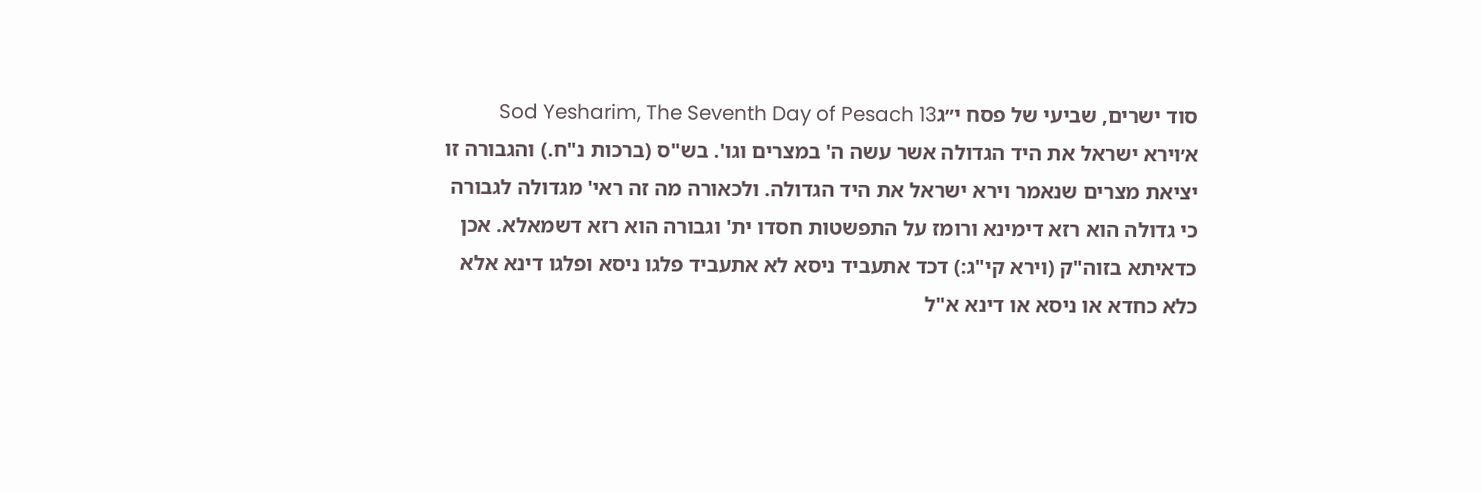סוד ישרים, שביעי של פסח י״גSod Yesharim, The Seventh Day of Pesach 13
א׳וירא ישראל את היד הגדולה אשר עשה ה' במצרים וגו'. בש"ס (ברכות נ"ח.) והגבורה זו יציאת מצרים שנאמר וירא ישראל את היד הגדולה. ולכאורה מה זה ראי' מגדולה לגבורה כי גדולה הוא רזא דימינא ורומז על התפשטות חסדו ית' וגבורה הוא רזא דשמאלא. אכן כדאיתא בזוה"ק (וירא קי"ג:) דכד אתעביד ניסא לא אתעביד פלגו ניסא ופלגו דינא אלא כלא כחדא או ניסא או דינא א"ל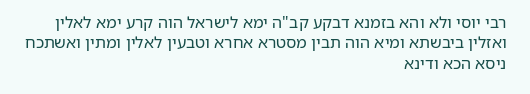רבי יוסי ולא והא בזמנא דבקע קב"ה ימא לישראל הוה קרע ימא לאלין ואזלין ביבשתא ומיא הוה תבין מסטרא אחרא וטבעין לאלין ומתין ואשתכח ניסא הכא ודינא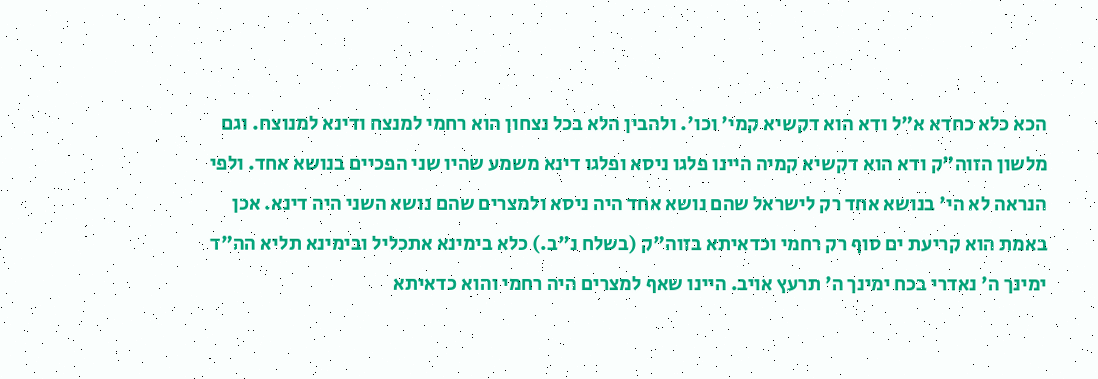הכא כלא כחדא א"ל ודא הוא דקשיא קמי' וכו'. ולהבין הלא בכל נצחון הוא רחמי למנצח ודינא למנוצח. וגם מלשון הזוה"ק ודא הוא דקשיא קמיה היינו פלגו ניסא ופלגו דינא משמע שהיו שני הפכיים בנושא אחד. ולפי הנראה לא הי' בנושא אחד רק לישראל שהם נושא אחד היה ניסא ולמצרים שהם נושא השני היה דינא. אכן באמת הוא קריעת ים סוף רק רחמי וכדאיתא בזוה"ק (בשלח נ"ב.) כלא בימינא אתכליל ובימינא תליא הה"ד ימינך ה' נאדרי בכח ימינך ה' תרעץ אויב. היינו שאף למצרים היה רחמי והוא כדאיתא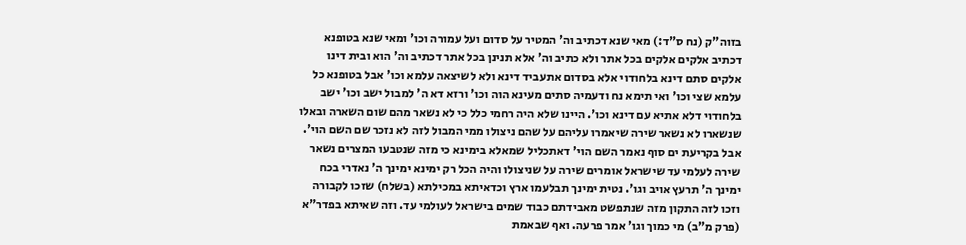בזוה"ק (נח ס"ד:) מאי שנא דכתיב וה' המטיר על סדום ועל עמורה וכו' ומאי שנא בטופנא דכתיב אלקים אלקים בכל אתר ולא כתיב וה' אלא תנינן בכל אתר דכתיב וה' הוא ובית דינו אלקים סתם דינא בלחודוי אלא בסדום אתעביד דינא ולא לשיצאה עלמא וכו' אבל בטופנא כל עלמא שצי וכו' ואי תימא נח ודעמיה סתים מעינא הוה וכו' ורזא דא ה' למבול ישב וכו' ישב בלחודוי דלא אתיא עם דינא וכו'. היינו שלא היה רחמי כלל כי לא נשאר מהם שום השארה ובאלו שנשארו לא נשאר שירה שיאמרו עליהם על שהם ניצולו ממי המבול לזה לא נזכר שם השם הוי'. אבל בקריעת ים סוף נאמר השם הוי' דאתכליל שמאלא בימינא כי מזה שנטבעו המצרים נשאר שירה לעלמי עד שישראל אומרים שירה על שניצולו והיה הכל רק ימינא ימינך ה' נאדרי בכח ימינך ה' תרעץ אויב וגו'. נטית ימינך תבלעמו ארץ וכדאיתא במכילתא (בשלח) שזכו לקבורה וזכו לזה התקון מזה שנתפשט מאבידתם כבוד שמים בישראל לעולמי עד. וזה שאיתא בפדר"א (פרק מ"ב) מי כמוך וגו' אמר פרעה. ואף שבאמת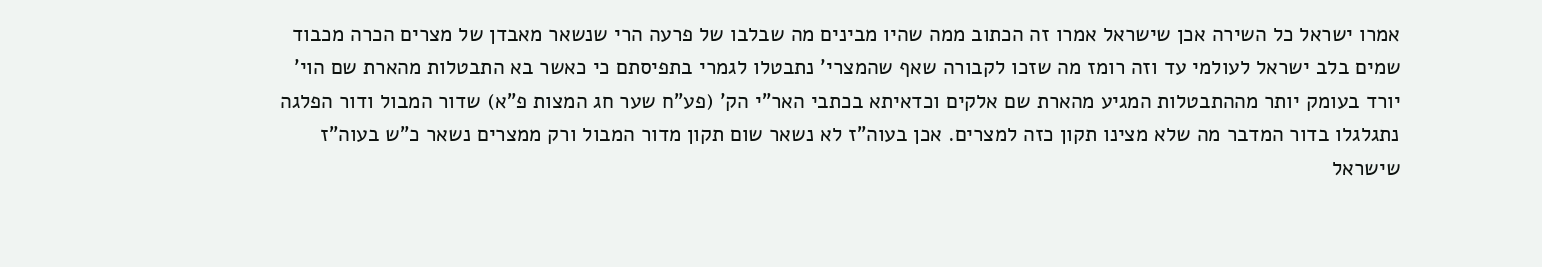אמרו ישראל כל השירה אכן שישראל אמרו זה הכתוב ממה שהיו מבינים מה שבלבו של פרעה הרי שנשאר מאבדן של מצרים הכרה מכבוד שמים בלב ישראל לעולמי עד וזה רומז מה שזכו לקבורה שאף שהמצרי' נתבטלו לגמרי בתפיסתם כי כאשר בא התבטלות מהארת שם הוי' יורד בעומק יותר מההתבטלות המגיע מהארת שם אלקים וכדאיתא בכתבי האר"י הק' (פע"ח שער חג המצות פ"א) שדור המבול ודור הפלגה נתגלגלו בדור המדבר מה שלא מצינו תקון כזה למצרים. אכן בעוה"ז לא נשאר שום תקון מדור המבול ורק ממצרים נשאר כ"ש בעוה"ז שישראל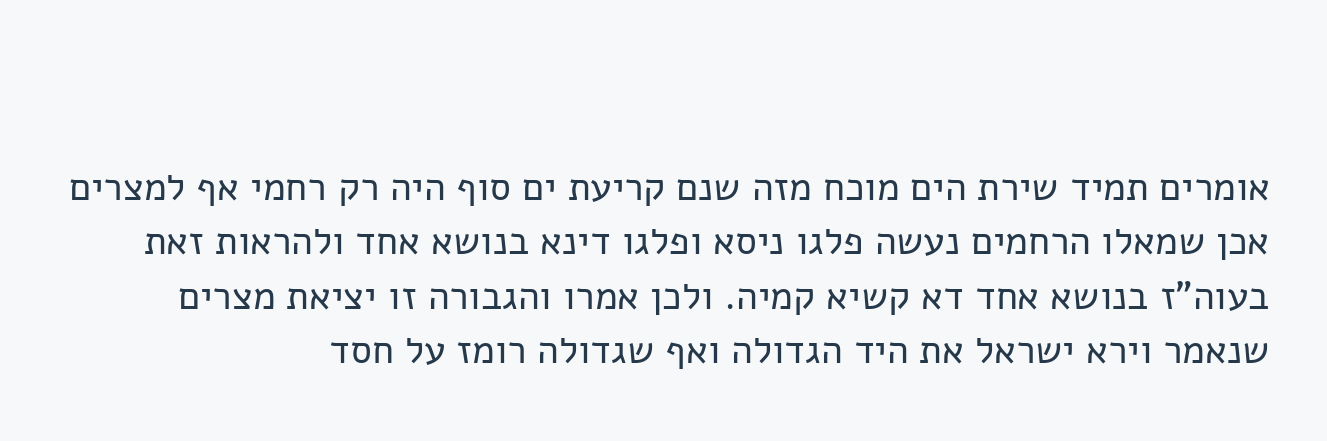אומרים תמיד שירת הים מוכח מזה שנם קריעת ים סוף היה רק רחמי אף למצרים אכן שמאלו הרחמים נעשה פלגו ניסא ופלגו דינא בנושא אחד ולהראות זאת בעוה"ז בנושא אחד דא קשיא קמיה. ולכן אמרו והגבורה זו יציאת מצרים שנאמר וירא ישראל את היד הגדולה ואף שגדולה רומז על חסד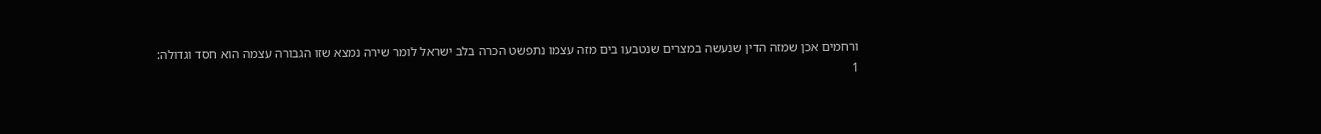ורחמים אכן שמזה הדין שנעשה במצרים שנטבעו בים מזה עצמו נתפשט הכרה בלב ישראל לומר שירה נמצא שזו הגבורה עצמה הוא חסד וגדולה:
1